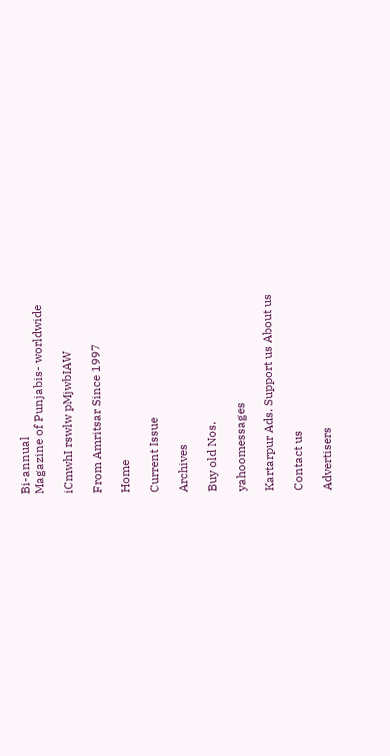Bi-annual
Magazine of Punjabis- worldwide

iCmwhI rswlw pMjwbIAW

From Amritsar Since 1997

Home

Current Issue

Archives

Buy old Nos.

yahoomessages

Kartarpur Ads. Support us About us

Contact us

Advertisers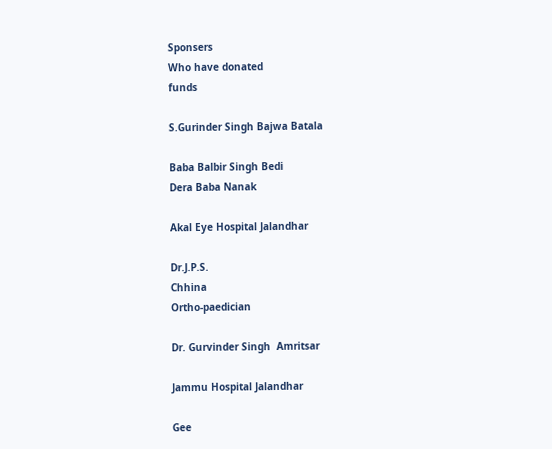Sponsers
Who have donated
funds

S.Gurinder Singh Bajwa Batala

Baba Balbir Singh Bedi
Dera Baba Nanak

Akal Eye Hospital Jalandhar

Dr.J.P.S.
Chhina
Ortho-paedician

Dr. Gurvinder Singh  Amritsar

Jammu Hospital Jalandhar

Gee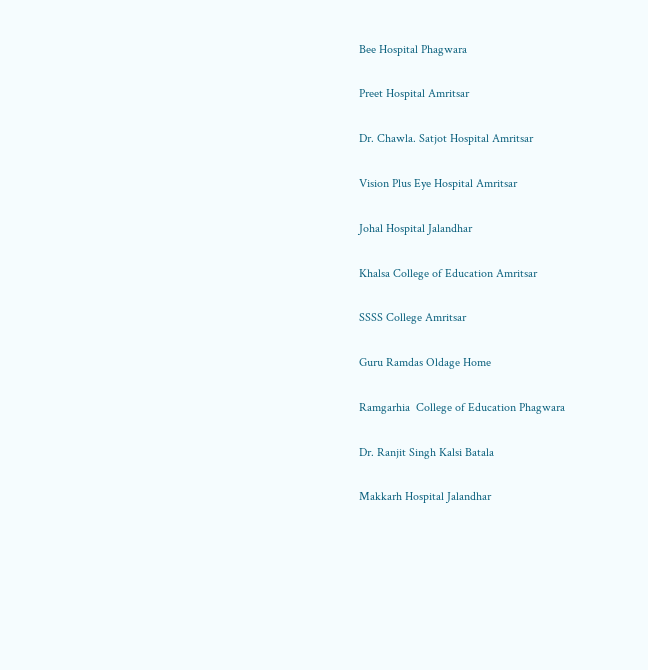Bee Hospital Phagwara

Preet Hospital Amritsar

Dr. Chawla. Satjot Hospital Amritsar

Vision Plus Eye Hospital Amritsar

Johal Hospital Jalandhar

Khalsa College of Education Amritsar

SSSS College Amritsar

Guru Ramdas Oldage Home

Ramgarhia  College of Education Phagwara

Dr. Ranjit Singh Kalsi Batala

Makkarh Hospital Jalandhar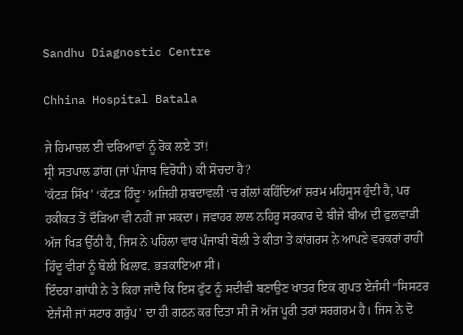Sandhu Diagnostic Centre

Chhina Hospital Batala

ਜੇ ਹਿਮਾਚਲ ਈ ਦਰਿਆਵਾਂ ਨੂੰ ਰੋਕ ਲਏ ਤਾਂ!
ਸ੍ਰੀ ਸਤਪਾਲ ਡਾਂਗ (ਜਾਂ ਪੰਜਾਬ ਵਿਰੋਧੀ) ਕੀ ਸੋਚਦਾ ਹੈ?
'ਕੱਟੜ ਸਿੱਖ’ ‘ਕੱਟੜ ਹਿੰਦੂ‘ ਅਜਿਹੀ ਸ਼ਬਦਾਵਲੀ ‘ਚ ਗੱਲਾਂ ਕਹਿੰਦਿਆਂ ਸ਼ਰਮ ਮਹਿਸੂਸ ਹੁੰਦੀ ਹੈ, ਪਰ ਹਕੀਕਤ ਤੋਂ ਦੌੜਿਆ ਵੀ ਨਹੀਂ ਜਾ ਸਕਦਾ। ਜਵਾਹਰ ਲਾਲ ਨਹਿਰੂ ਸਰਕਾਰ ਦੇ ਬੀਜੇ ਬੀਅ ਦੀ ਫੁਲਵਾੜੀ ਅੱਜ ਖਿੜ ਉੱਠੀ ਹੈ, ਜਿਸ ਨੇ ਪਹਿਲਾ ਵਾਰ ਪੰਜਾਬੀ ਬੋਲੀ ਤੇ ਕੀਤਾ ਤੇ ਕਾਂਗਰਸ ਨੇ ਆਪਣੇ ਵਰਕਰਾਂ ਰਾਹੀਂ ਹਿੰਦੂ ਵੀਰਾਂ ਨੂੰ ਬੋਲੀ ਖਿਲਾਫ. ਭੜਕਾਇਆ ਸੀ।
ਇੰਦਰਾ ਗਾਂਧੀ ਨੇ ਤੇ ਕਿਹਾ ਜਾਂਦੈ ਕਿ ਇਸ ਫੁੱਟ ਨੂੰ ਸਦੀਵੀ ਬਣਾਉਣ ਖਾਤਰ ਇਕ ਗੁਪਤ ਏਜੰਸੀ “ਸਿਸਟਰ ਏਜੰਸੀ ਜਾਂ ਸਟਾਰ ਗਰੁੱਪ’ ਦਾ ਹੀ ਗਠਨ ਕਰ ਦਿਤਾ ਸੀ ਜੋ ਅੱਜ ਪੂਰੀ ਤਰਾਂ ਸਰਗਰਮ ਹੈ। ਜਿਸ ਨੇ ਦੋ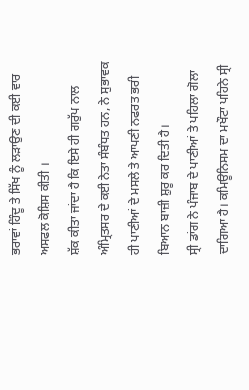ਭਰਾਵਾਂ ਹਿੰਦੂ ਤੇ ਸਿੱਖ ਨੂੰ ਲੜਾਉਣ ਦੀ ਕਈ ਵਾਰ ਅਸਫਲ ਕੋਸ਼ਿਸ ਕੀਤੀ ।
ਸ਼ੱਕ ਕੀਤਾ ਜਾਂਦਾ ਹੈ ਕਿ ਇਸੇ ਹੀ ਗਰੁੱਪ ਨਾਲ ਅੰਮ੍ਰਿਤਸਰ ਦੇ ਕਈ ਨੇਤਾ ਸੰਬੰਧਤ ਹਨ, ਨੇ ਸੁਭਾਵਕ ਹੀ ਪਾਣੀਆਂ ਦੇ ਮਸਲੇ ਤੇ ਆਪਣੀ ਨਫਰਤ ਭਰੀ ਬਿਆਨ ਬਾਜ਼ੀ ਸ਼ੁਰੂ ਕਰ ਦਿਤੀ ਹੈ।
ਸ੍ਰੀ ਡਾਂਗ ਨੇ ਪੰਜਾਬ ਦੇ ਪਾਣੀਆਂ ਤੇ ਪਹਿਲਾ ਗੋਲਾ ਦਾਗਿਆ ਹੈ। ਕਮਿਊਨਿਸਮ ਦਾ ਮਖੌਟਾ ਪਹਿਨੇ ਸ੍ਰੀ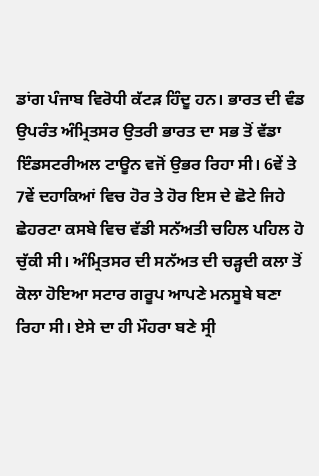ਡਾਂਗ ਪੰਜਾਬ ਵਿਰੋਧੀ ਕੱਟੜ ਹਿੰਦੂ ਹਨ। ਭਾਰਤ ਦੀ ਵੰਡ ਉਪਰੰਤ ਅੰਮ੍ਰਿਤਸਰ ਉਤਰੀ ਭਾਰਤ ਦਾ ਸਭ ਤੋਂ ਵੱਡਾ ਇੰਡਸਟਰੀਅਲ ਟਾਊਨ ਵਜੋਂ ਉਭਰ ਰਿਹਾ ਸੀ। 6ਵੇਂ ਤੇ 7ਵੇਂ ਦਹਾਕਿਆਂ ਵਿਚ ਹੋਰ ਤੇ ਹੋਰ ਇਸ ਦੇ ਛੋਟੇ ਜਿਹੇ ਛੇਹਰਟਾ ਕਸਬੇ ਵਿਚ ਵੱਡੀ ਸਨੱਅਤੀ ਚਹਿਲ ਪਹਿਲ ਹੋ ਚੁੱਕੀ ਸੀ। ਅੰਮ੍ਰਿਤਸਰ ਦੀ ਸਨੱਅਤ ਦੀ ਚੜ੍ਹਦੀ ਕਲਾ ਤੋਂ ਕੋਲਾ ਹੋਇਆ ਸਟਾਰ ਗਰੂਪ ਆਪਣੇ ਮਨਸੂਬੇ ਬਣਾ ਰਿਹਾ ਸੀ। ਏਸੇ ਦਾ ਹੀ ਮੌਹਰਾ ਬਣੇ ਸ੍ਰੀ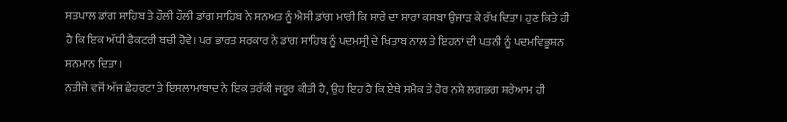ਸਤਪਾਲ ਡਾਂਗ ਸਾਹਿਬ ਤੇ ਹੌਲੀ ਹੌਲੀ ਡਾਂਗ ਸਾਹਿਬ ਨੇ ਸਨਅਤ ਨੂੰ ਐਸੀ ਡਾਂਗ ਮਾਰੀ ਕਿ ਸਾਰੇ ਦਾ ਸਾਰਾ ਕਸਬਾ ਉਜਾੜ ਕੇ ਰੱਖ ਦਿਤਾ। ਹੁਣ ਕਿਤੇ ਹੀ ਹੈ ਕਿ ਇਕ ਅੱਧੀ ਫੈਕਟਰੀ ਬਚੀ ਹੋਵੇ। ਪਰ ਭਾਰਤ ਸਰਕਾਰ ਨੇ ਡਾਂਗ ਸਾਹਿਬ ਨੂੰ ਪਦਮਸ੍ਰੀ ਦੇ ਖਿਤਾਬ ਨਾਲ ਤੇ ਇਹਨਾਂ ਦੀ ਪਤਨੀ ਨੂੰ ਪਦਮਵਿਭੂਸ਼ਨ ਸਨਮਾਨ ਦਿਤਾ ।
ਨਤੀਜੇ ਵਜੋਂ ਅੱਜ ਛੇਹਰਟਾ ਤੇ ਇਸਲਾਮਾਬਾਦ ਨੇ ਇਕ ਤਰੱਕੀ ਜਰੂਰ ਕੀਤੀ ਹੈ, ਉਹ ਇਹ ਹੈ ਕਿ ਏਥੇ ਸਮੈਕ ਤੇ ਹੋਰ ਨਸ਼ੇ ਲਗਭਗ ਸ਼ਰੇਆਮ ਹੀ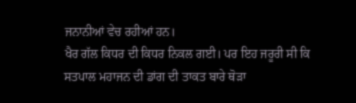ਜਨਾਨੀਆਂ ਵੇਚ ਰਹੀਆਂ ਹਨ।
ਖੈਰ ਗੱਲ ਕਿਧਰ ਦੀ ਕਿਧਰ ਨਿਕਲ ਗਈ। ਪਰ ਇਹ ਜਰੂਰੀ ਸੀ ਕਿ ਸਤਪਾਲ ਮਹਾਜਨ ਦੀ ਡਾਂਗ ਦੀ ਤਾਕਤ ਬਾਰੇ ਥੋੜਾ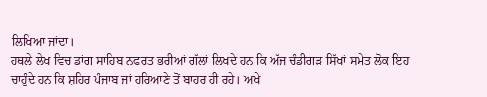ਲਿਖਿਆ ਜਾਂਦਾ।
ਹਥਲੇ ਲੇਖ ਵਿਚ ਡਾਂਗ ਸਾਹਿਬ ਨਫਰਤ ਭਰੀਆਂ ਗੱਲਾਂ ਲਿਖਦੇ ਹਨ ਕਿ ਅੱਜ ਚੰਡੀਗੜ ਸਿੱਖਾਂ ਸਮੇਤ ਲੋਕ ਇਹ ਚਾਹੁੰਦੇ ਹਨ ਕਿ ਸ਼ਹਿਰ ਪੰਜਾਬ ਜਾਂ ਹਰਿਆਣੇ ਤੋਂ ਬਾਹਰ ਹੀ ਰਹੇ। ਅਖੇ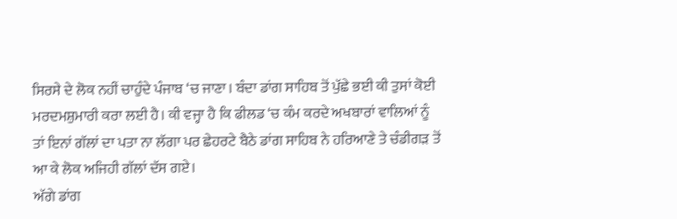ਸਿਰਸੇ ਦੇ ਲੋਕ ਨਹੀਂ ਚਾਹੁੰਦੇ ਪੰਜਾਬ ‘ਚ ਜਾਣਾ। ਬੰਦਾ ਡਾਂਗ ਸਾਹਿਬ ਤੋਂ ਪੁੱਛੇ ਭਈ ਕੀ ਤੁਸਾਂ ਕੋਈ ਮਰਦਮਸ਼ੁਮਾਰੀ ਕਰਾ ਲਈ ਹੈ। ਕੀ ਵਜ੍ਹਾ ਹੈ ਕਿ ਫੀਲਡ ‘ਚ ਕੰਮ ਕਰਦੇ ਅਖਬਾਰਾਂ ਵਾਲਿਆਂ ਨੂੰ ਤਾਂ ਇਨਾਂ ਗੱਲਾਂ ਦਾ ਪਤਾ ਨਾ ਲੱਗਾ ਪਰ ਛੇਹਰਟੇ ਬੈਠੇ ਡਾਂਗ ਸਾਹਿਬ ਨੇ ਹਰਿਆਣੇ ਤੇ ਚੰਡੀਗੜ ਤੋਂ ਆ ਕੇ ਲੋਕ ਅਜਿਹੀ ਗੱਲਾਂ ਦੱਸ ਗਏ।
ਅੱਗੇ ਡਾਂਗ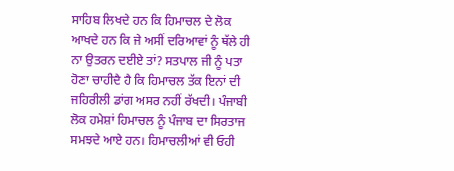ਸਾਹਿਬ ਲਿਖਦੇ ਹਨ ਕਿ ਹਿਮਾਚਲ ਦੇ ਲੋਕ ਆਖਦੇ ਹਨ ਕਿ ਜੇ ਅਸੀਂ ਦਰਿਆਵਾਂ ਨੂੰ ਥੱਲੇ ਹੀ ਨਾ ਉਤਰਨ ਦਈਏ ਤਾਂ? ਸਤਪਾਲ ਜੀ ਨੂੰ ਪਤਾ ਹੋਣਾ ਚਾਹੀਦੈ ਹੈ ਕਿ ਹਿਮਾਚਲ ਤੱਕ ਇਨਾਂ ਦੀ ਜਹਿਰੀਲੀ ਡਾਂਗ ਅਸਰ ਨਹੀਂ ਰੱਖਦੀ। ਪੰਜਾਬੀ ਲੋਕ ਹਮੇਸ਼ਾਂ ਹਿਮਾਚਲ ਨੂੰ ਪੰਜਾਬ ਦਾ ਸਿਰਤਾਜ ਸਮਝਦੇ ਆਏ ਹਨ। ਹਿਮਾਚਲੀਆਂ ਵੀ ਓਹੀ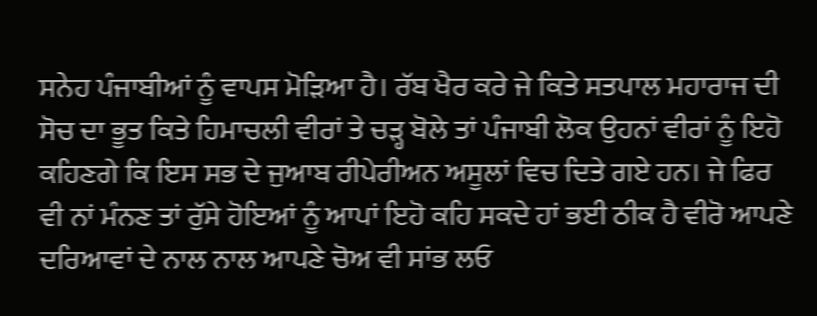ਸਨੇਹ ਪੰਜਾਬੀਆਂ ਨੂੰ ਵਾਪਸ ਮੋੜਿਆ ਹੈ। ਰੱਬ ਖੈਰ ਕਰੇ ਜੇ ਕਿਤੇ ਸਤਪਾਲ ਮਹਾਰਾਜ ਦੀ ਸੋਚ ਦਾ ਭੂਤ ਕਿਤੇ ਹਿਮਾਚਲੀ ਵੀਰਾਂ ਤੇ ਚੜ੍ਹ ਬੋਲੇ ਤਾਂ ਪੰਜਾਬੀ ਲੋਕ ਉਹਨਾਂ ਵੀਰਾਂ ਨੂੰ ਇਹੋ ਕਹਿਣਗੇ ਕਿ ਇਸ ਸਭ ਦੇ ਜੁਆਬ ਰੀਪੇਰੀਅਨ ਅਸੂਲਾਂ ਵਿਚ ਦਿਤੇ ਗਏ ਹਨ। ਜੇ ਫਿਰ ਵੀ ਨਾਂ ਮੰਨਣ ਤਾਂ ਰੁੱਸੇ ਹੋਇਆਂ ਨੂੰ ਆਪਾਂ ਇਹੋ ਕਹਿ ਸਕਦੇ ਹਾਂ ਭਈ ਠੀਕ ਹੈ ਵੀਰੋ ਆਪਣੇ ਦਰਿਆਵਾਂ ਦੇ ਨਾਲ ਨਾਲ ਆਪਣੇ ਚੋਅ ਵੀ ਸਾਂਭ ਲਓ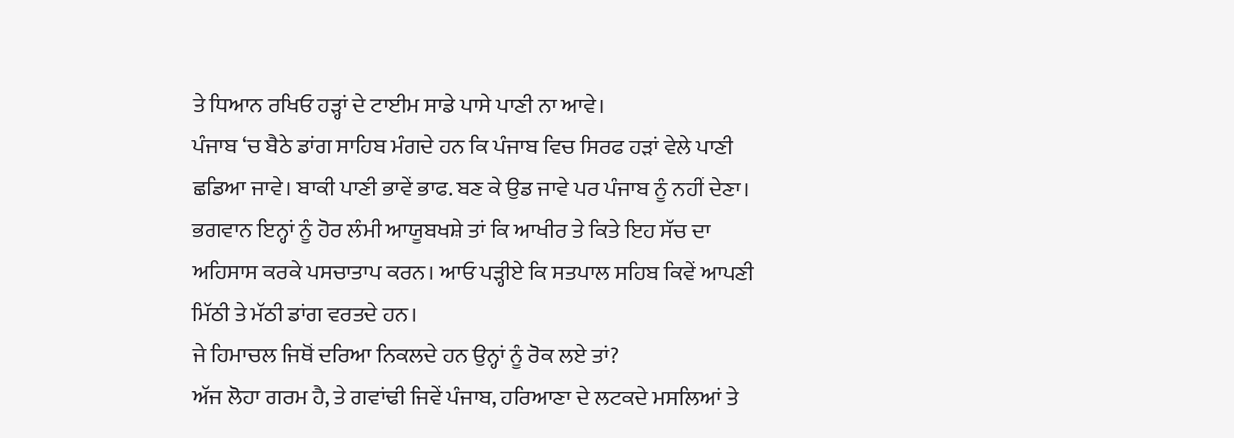ਤੇ ਧਿਆਨ ਰਖਿਓ ਹੜ੍ਹਾਂ ਦੇ ਟਾਈਮ ਸਾਡੇ ਪਾਸੇ ਪਾਣੀ ਨਾ ਆਵੇ।
ਪੰਜਾਬ ‘ਚ ਬੈਠੇ ਡਾਂਗ ਸਾਹਿਬ ਮੰਗਦੇ ਹਨ ਕਿ ਪੰਜਾਬ ਵਿਚ ਸਿਰਫ ਹੜਾਂ ਵੇਲੇ ਪਾਣੀ ਛਡਿਆ ਜਾਵੇ। ਬਾਕੀ ਪਾਣੀ ਭਾਵੇਂ ਭਾਫ. ਬਣ ਕੇ ਉਡ ਜਾਵੇ ਪਰ ਪੰਜਾਬ ਨੂੰ ਨਹੀਂ ਦੇਣਾ। ਭਗਵਾਨ ਇਨ੍ਹਾਂ ਨੂੰ ਹੋਰ ਲੰਮੀ ਆਯੂਬਖਸ਼ੇ ਤਾਂ ਕਿ ਆਖੀਰ ਤੇ ਕਿਤੇ ਇਹ ਸੱਚ ਦਾ ਅਹਿਸਾਸ ਕਰਕੇ ਪਸਚਾਤਾਪ ਕਰਨ। ਆਓ ਪੜ੍ਹੀਏ ਕਿ ਸਤਪਾਲ ਸਹਿਬ ਕਿਵੇਂ ਆਪਣੀ ਮਿੱਠੀ ਤੇ ਮੱਠੀ ਡਾਂਗ ਵਰਤਦੇ ਹਨ।
ਜੇ ਹਿਮਾਚਲ ਜਿਥੋਂ ਦਰਿਆ ਨਿਕਲਦੇ ਹਨ ਉਨ੍ਹਾਂ ਨੂੰ ਰੋਕ ਲਏ ਤਾਂ?
ਅੱਜ ਲੋਹਾ ਗਰਮ ਹੈ, ਤੇ ਗਵਾਂਢੀ ਜਿਵੇਂ ਪੰਜਾਬ, ਹਰਿਆਣਾ ਦੇ ਲਟਕਦੇ ਮਸਲਿਆਂ ਤੇ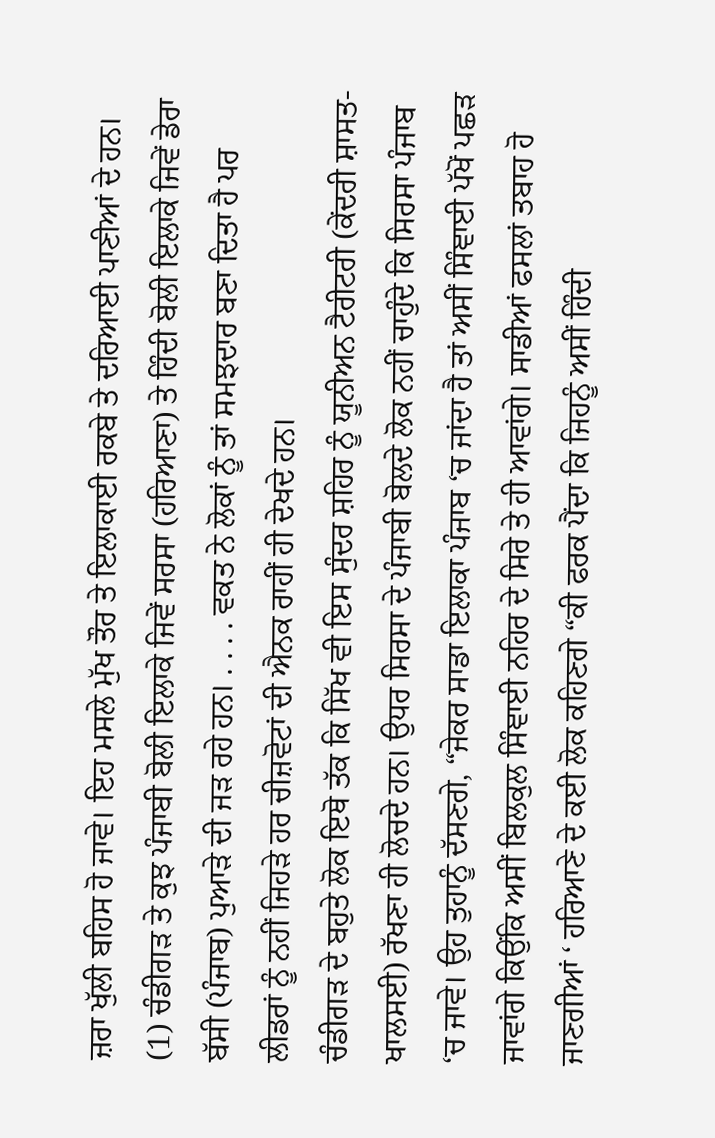ਜ਼ਰਾ ਖੁੱਲੀ ਬਹਿਸ ਹੋ ਜਾਵੇ। ਇਹ ਮਸਲੇ ਮੁੱਖ ਤੌਰ ਤੇ ਇਲਾਕਾਈ ਰਕਬੇ ਤੇ ਦਰਿਆਈ ਪਾਣੀਆਂ ਦੇ ਹਨ।
(1) ਚੰਡੀਗੜ ਤੇ ਕੁਝ ਪੰਜਾਬੀ ਬੋਲੀ ਇਲਾਕੇ ਜਿਵੇਂ ਸਰਸਾ (ਹਰਿਆਣਾ) ਤੇ ਹਿੰਦੀ ਬੋਲੀ ਇਲਾਕੇ ਜਿਵੇਂ ਡੇਰਾ ਬੱਸੀ (ਪੰਜਾਬ) ਪੁਆੜੇ ਦੀ ਜੜ ਰਹੇ ਹਨ। . . . . ਵਕਤ ਨੇ ਲੋਕਾਂ ਨੂੰ ਤਾਂ ਸਮਝਦਾਰ ਬਣਾ ਦਿਤਾ ਹੈ ਪਰ ਲੀਡਰਾਂ ਨੂੰ ਨਹੀਂ ਜਿਹੜੇ ਹਰ ਚੀਜ਼ਵੋਟਾਂ ਦੀ ਐਨਕ ਰਾਹੀਂ ਹੀ ਦੇਖਦੇ ਹਨ।
ਚੰਡੀਗੜ ਦੇ ਬਹੁਤੇ ਲੋਕ ਇਥੋ ਤੱਕ ਕਿ ਸਿੱਖ ਵੀ ਇਸ ਸੁੰਦਰ ਸ਼ਹਿਰ ਨੂੰ ਯੂਨੀਅਨ ਟੈਰੀਟਰੀ (ਕੇਂਦਰੀ ਸ਼ਾਸਤ- ਖਾਲਸਈ) ਰੱਖਣਾ ਹੀ ਲੋਚਦੇ ਹਨ। ਉਧਰ ਸਿਰਸਾ ਦੇ ਪੰਜਾਬੀ ਬੋਲਦੇ ਲੋਕ ਨਹੀਂ ਚਾਹੁੰਦੇ ਕਿ ਸਿਰਸਾ ਪੰਜਾਬ ‘ਚ ਜਾਵੇ। ਉਹ ਤੁਹਾਨੂੰ ਦੱਸਣਗੇ, “ਜੇਕਰ ਸਾਡਾ ਇਲਾਕਾ ਪੰਜਾਬ ‘ਚ ਜਾਂਦਾ ਹੈ ਤਾਂ ਅਸੀਂ ਸਿੰਞਾਈ ਪੱਖੋਂ ਪਛੜ ਜਾਵਾਂਗੇ ਕਿਉਂਕਿ ਅਸੀਂ ਬਿਲਕੁਲ ਸਿੰਞਾਈ ਨਹਿਰ ਦੇ ਸਿਰੇ ਤੇ ਹੀ ਆਵਾਂਗੇ। ਸਾਡੀਆਂ ਫਸਲਾਂ ਤਬਾਹ ਹੋ ਜਾਣਗੀਆਂ ‘ ਹਰਿਆਣੇ ਦੇ ਕਈ ਲੋਕ ਕਹਿਣਗੇ “ਕੀ ਫਰਕ ਪੈਂਦਾ ਕਿ ਜਿਹਨੂੰ ਅਸੀਂ ਹਿੰਦੀ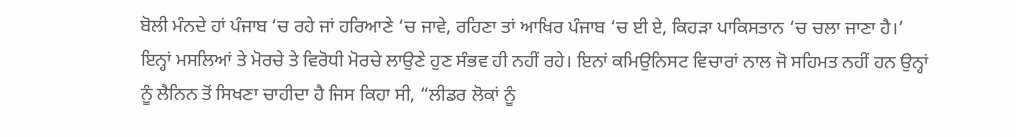ਬੋਲੀ ਮੰਨਦੇ ਹਾਂ ਪੰਜਾਬ ‘ਚ ਰਹੇ ਜਾਂ ਹਰਿਆਣੇ ‘ਚ ਜਾਵੇ, ਰਹਿਣਾ ਤਾਂ ਆਖਿਰ ਪੰਜਾਬ ‘ਚ ਈ ਏ, ਕਿਹੜਾ ਪਾਕਿਸਤਾਨ ‘ਚ ਚਲਾ ਜਾਣਾ ਹੈ।’
ਇਨ੍ਹਾਂ ਮਸਲਿਆਂ ਤੇ ਮੋਰਚੇ ਤੇ ਵਿਰੋਧੀ ਮੋਰਚੇ ਲਾਉਣੇ ਹੁਣ ਸੰਭਵ ਹੀ ਨਹੀਂ ਰਹੇ। ਇਨਾਂ ਕਮਿਉਨਿਸਟ ਵਿਚਾਰਾਂ ਨਾਲ ਜੋ ਸਹਿਮਤ ਨਹੀਂ ਹਨ ਉਨ੍ਹਾਂ ਨੂੰ ਲੈਨਿਨ ਤੋਂ ਸਿਖਣਾ ਚਾਹੀਦਾ ਹੈ ਜਿਸ ਕਿਹਾ ਸੀ, “ਲੀਡਰ ਲੋਕਾਂ ਨੂੰ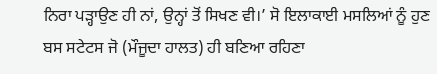ਨਿਰਾ ਪੜ੍ਹਾਉਣ ਹੀ ਨਾਂ, ਉਨ੍ਹਾਂ ਤੋਂ ਸਿਖਣ ਵੀ।’ ਸੋ ਇਲਾਕਾਈ ਮਸਲਿਆਂ ਨੂੰ ਹੁਣ ਬਸ ਸਟੇਟਸ ਜੋ (ਮੌਜੂਦਾ ਹਾਲਤ) ਹੀ ਬਣਿਆ ਰਹਿਣਾ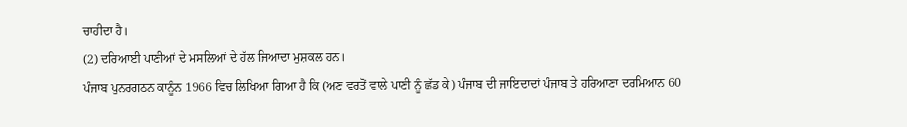ਚਾਹੀਦਾ ਹੈ।
(2) ਦਰਿਆਈ ਪਾਣੀਆਂ ਦੇ ਮਸਲਿਆਂ ਦੇ ਹੱਲ ਜਿਆਦਾ ਮੁਸ਼ਕਲ ਹਨ।
ਪੰਜਾਬ ਪੁਨਰਗਠਨ ਕਾਨੂੰਨ 1966 ਵਿਚ ਲਿਖਿਆ ਗਿਆ ਹੈ ਕਿ (ਅਣ ਵਰਤੋਂ ਵਾਲੇ ਪਾਣੀ ਨੂੰ ਛੱਡ ਕੇ) ਪੰਜਾਬ ਦੀ ਜਾਇਦਾਦਾਂ ਪੰਜਾਬ ਤੇ ਹਰਿਆਣਾ ਦਰਮਿਆਨ 60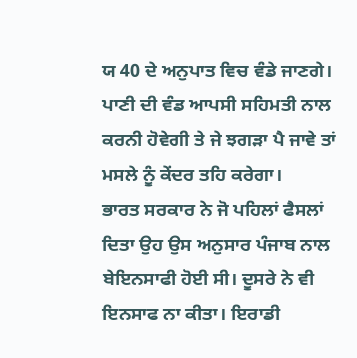ਯ 40 ਦੇ ਅਨੁਪਾਤ ਵਿਚ ਵੰਡੇ ਜਾਣਗੇ। ਪਾਣੀ ਦੀ ਵੰਡ ਆਪਸੀ ਸਹਿਮਤੀ ਨਾਲ ਕਰਨੀ ਹੋਵੇਗੀ ਤੇ ਜੇ ਝਗੜਾ ਪੈ ਜਾਵੇ ਤਾਂ ਮਸਲੇ ਨੂੰ ਕੇਂਦਰ ਤਹਿ ਕਰੇਗਾ।
ਭਾਰਤ ਸਰਕਾਰ ਨੇ ਜੋ ਪਹਿਲਾਂ ਫੈਸਲਾਂ ਦਿਤਾ ਉਹ ਉਸ ਅਨੁਸਾਰ ਪੰਜਾਬ ਨਾਲ ਬੇਇਨਸਾਫੀ ਹੋਈ ਸੀ। ਦੂਸਰੇ ਨੇ ਵੀ ਇਨਸਾਫ ਨਾ ਕੀਤਾ। ਇਰਾਡੀ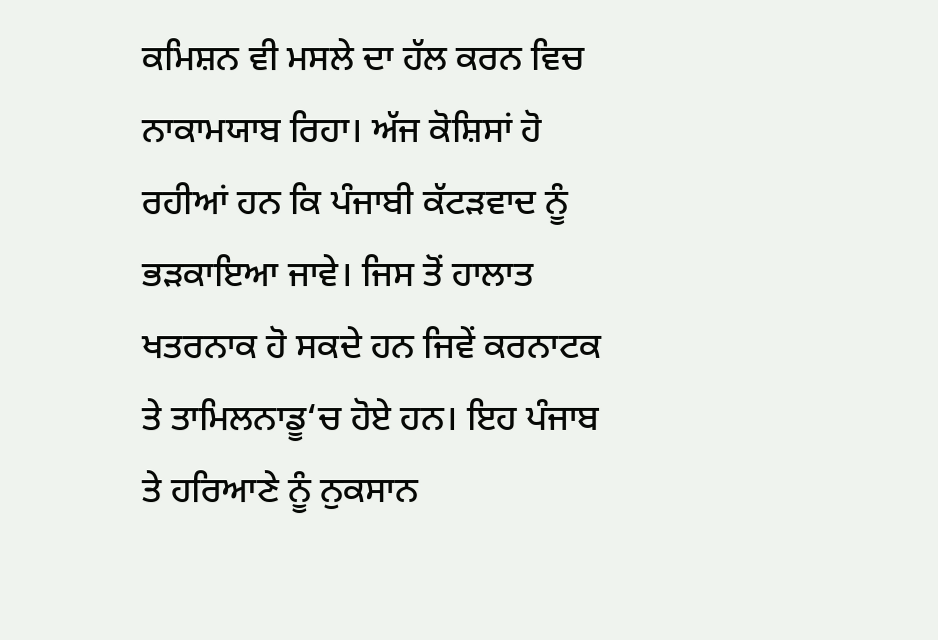ਕਮਿਸ਼ਨ ਵੀ ਮਸਲੇ ਦਾ ਹੱਲ ਕਰਨ ਵਿਚ ਨਾਕਾਮਯਾਬ ਰਿਹਾ। ਅੱਜ ਕੋਸ਼ਿਸਾਂ ਹੋ ਰਹੀਆਂ ਹਨ ਕਿ ਪੰਜਾਬੀ ਕੱਟੜਵਾਦ ਨੂੰ ਭੜਕਾਇਆ ਜਾਵੇ। ਜਿਸ ਤੋਂ ਹਾਲਾਤ ਖਤਰਨਾਕ ਹੋ ਸਕਦੇ ਹਨ ਜਿਵੇਂ ਕਰਨਾਟਕ ਤੇ ਤਾਮਿਲਨਾਡੂ‘ਚ ਹੋਏ ਹਨ। ਇਹ ਪੰਜਾਬ ਤੇ ਹਰਿਆਣੇ ਨੂੰ ਨੁਕਸਾਨ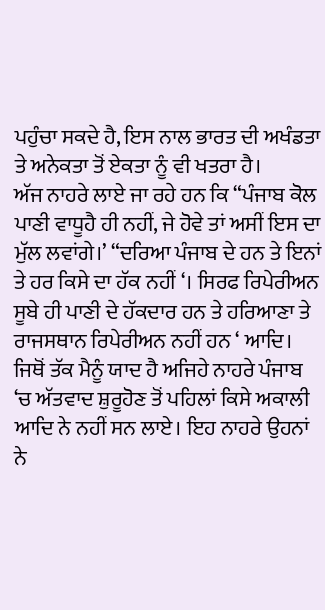ਪਹੁੰਚਾ ਸਕਦੇ ਹੈ, ਇਸ ਨਾਲ ਭਾਰਤ ਦੀ ਅਖੰਡਤਾ ਤੇ ਅਨੇਕਤਾ ਤੋਂ ਏਕਤਾ ਨੂੰ ਵੀ ਖਤਰਾ ਹੈ।
ਅੱਜ ਨਾਹਰੇ ਲਾਏ ਜਾ ਰਹੇ ਹਨ ਕਿ “ਪੰਜਾਬ ਕੋਲ ਪਾਣੀ ਵਾਧੂਹੈ ਹੀ ਨਹੀਂ, ਜੇ ਹੋਵੇ ਤਾਂ ਅਸੀਂ ਇਸ ਦਾ ਮੁੱਲ ਲਵਾਂਗੇ।’ “ਦਰਿਆ ਪੰਜਾਬ ਦੇ ਹਨ ਤੇ ਇਨਾਂ ਤੇ ਹਰ ਕਿਸੇ ਦਾ ਹੱਕ ਨਹੀਂ ‘। ਸਿਰਫ ਰਿਪੇਰੀਅਨ ਸੂਬੇ ਹੀ ਪਾਣੀ ਦੇ ਹੱਕਦਾਰ ਹਨ ਤੇ ਹਰਿਆਣਾ ਤੇ ਰਾਜਸਥਾਨ ਰਿਪੇਰੀਅਨ ਨਹੀਂ ਹਨ ‘ ਆਦਿ।
ਜਿਥੋਂ ਤੱਕ ਮੈਨੂੰ ਯਾਦ ਹੈ ਅਜਿਹੇ ਨਾਹਰੇ ਪੰਜਾਬ ‘ਚ ਅੱਤਵਾਦ ਸ਼ੁਰੂਹੋਣ ਤੋਂ ਪਹਿਲਾਂ ਕਿਸੇ ਅਕਾਲੀ ਆਦਿ ਨੇ ਨਹੀਂ ਸਨ ਲਾਏ। ਇਹ ਨਾਹਰੇ ਉਹਨਾਂ ਨੇ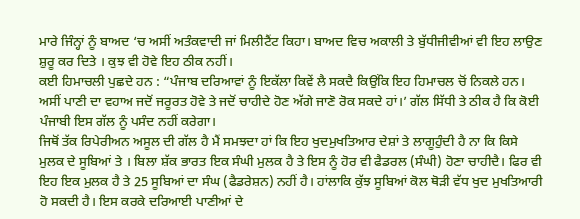ਮਾਰੇ ਜਿੰਨ੍ਹਾਂ ਨੂੰ ਬਾਅਦ ‘ਚ ਅਸੀਂ ਅਤੰਕਵਾਦੀ ਜਾਂ ਮਿਲੀਟੈਂਟ ਕਿਹਾ। ਬਾਅਦ ਵਿਚ ਅਕਾਲੀ ਤੇ ਬੁੱਧੀਜੀਵੀਆਂ ਵੀ ਇਹ ਲਾਉਣ ਸ਼ੁਰੂ ਕਰ ਦਿਤੇ । ਕੁਝ ਵੀ ਹੋਵੇ ਇਹ ਠੀਕ ਨਹੀਂ।
ਕਈ ਹਿਮਾਚਲੀ ਪੁਛਦੇ ਹਨ : “ਪੰਜਾਬ ਦਰਿਆਵਾਂ ਨੂੰ ਇਕੱਲਾ ਕਿਵੇਂ ਲੈ ਸਕਦੈ ਕਿਉਂਕਿ ਇਹ ਹਿਮਾਚਲ ਚੋਂ ਨਿਕਲੇ ਹਨ। ਅਸੀਂ ਪਾਣੀ ਦਾ ਵਹਾਅ ਜਦੋਂ ਜਰੂਰਤ ਹੋਵੇ ਤੇ ਜਦੋਂ ਚਾਹੀਦੇ ਹੋਣ ਅੱਗੇ ਜਾਣੋ ਰੋਕ ਸਕਦੇ ਹਾਂ।’ ਗੱਲ ਸਿੱਧੀ ਤੇ ਠੀਕ ਹੈ ਕਿ ਕੋਈ ਪੰਜਾਬੀ ਇਸ ਗੱਲ ਨੂੰ ਪਸੰਦ ਨਹੀਂ ਕਰੇਗਾ।
ਜਿਥੋਂ ਤੱਕ ਰਿਪੇਰੀਅਨ ਅਸੂਲ ਦੀ ਗੱਲ ਹੈ ਮੈਂ ਸਮਝਦਾ ਹਾਂ ਕਿ ਇਹ ਖੁਦਮੁਖਤਿਆਰ ਦੇਸ਼ਾਂ ਤੇ ਲਾਗੂਹੁੰਦੀ ਹੈ ਨਾ ਕਿ ਕਿਸੇ ਮੁਲਕ ਦੇ ਸੂਬਿਆਂ ਤੇ । ਬਿਲਾ ਸ਼ੱਕ ਭਾਰਤ ਇਕ ਸੰਘੀ ਮੁਲਕ ਹੈ ਤੇ ਇਸ ਨੂੰ ਹੋਰ ਵੀ ਫੈਡਰਲ (ਸੰਘੀ) ਹੋਣਾ ਚਾਹੀਦੈ। ਫਿਰ ਵੀ ਇਹ ਇਕ ਮੁਲਕ ਹੈ ਤੇ 25 ਸੂਬਿਆਂ ਦਾ ਸੰਘ (ਫੈਡਰੇਸ਼ਨ) ਨਹੀਂ ਹੈ। ਹਾਂਲਾਕਿ ਕੁੱਝ ਸੂਬਿਆਂ ਕੋਲ ਥੋੜੀ ਵੱਧ ਖੁਦ ਮੁਖਤਿਆਰੀ ਹੋ ਸਕਦੀ ਹੈ। ਇਸ ਕਰਕੇ ਦਰਿਆਈ ਪਾਣੀਆਂ ਦੇ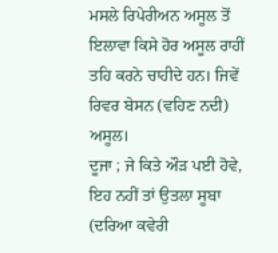ਮਸਲੇ ਰਿਪੇਰੀਅਨ ਅਸੂਲ ਤੋਂ ਇਲਾਵਾ ਕਿਸੇ ਹੋਰ ਅਸੂਲ ਰਾਹੀਂ ਤਹਿ ਕਰਨੇ ਚਾਹੀਦੇ ਹਨ। ਜਿਵੇਂ ਰਿਵਰ ਬੇਸਨ (ਵਹਿਣ ਨਦੀ) ਅਸੂਲ।
ਦੂਜਾ ; ਜੇ ਕਿਤੇ ਔੜ ਪਈ ਹੋਵੇ, ਇਹ ਨਹੀਂ ਤਾਂ ਉਤਲਾ ਸੂਬਾ (ਦਰਿਆ ਕਵੇਰੀ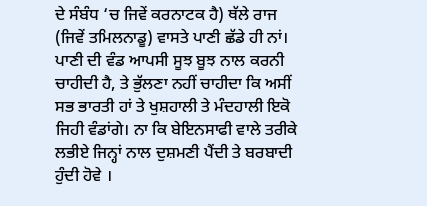ਦੇ ਸੰਬੰਧ ‘ਚ ਜਿਵੇਂ ਕਰਨਾਟਕ ਹੈ) ਥੱਲੇ ਰਾਜ (ਜਿਵੇਂ ਤਮਿਲਨਾਡੂ) ਵਾਸਤੇ ਪਾਣੀ ਛੱਡੇ ਹੀ ਨਾਂ। ਪਾਣੀ ਦੀ ਵੰਡ ਆਪਸੀ ਸੂਝ ਬੂਝ ਨਾਲ ਕਰਨੀ ਚਾਹੀਦੀ ਹੈ, ਤੇ ਭੁੱਲਣਾ ਨਹੀਂ ਚਾਹੀਦਾ ਕਿ ਅਸੀਂ ਸਭ ਭਾਰਤੀ ਹਾਂ ਤੇ ਖੁਸ਼ਹਾਲੀ ਤੇ ਮੰਦਹਾਲੀ ਇਕੋ ਜਿਹੀ ਵੰਡਾਂਗੇ। ਨਾ ਕਿ ਬੇਇਨਸਾਫੀ ਵਾਲੇ ਤਰੀਕੇ ਲਭੀਏ ਜਿਨ੍ਹਾਂ ਨਾਲ ਦੁਸ਼ਮਣੀ ਪੈਂਦੀ ਤੇ ਬਰਬਾਦੀ ਹੁੰਦੀ ਹੋਵੇ ।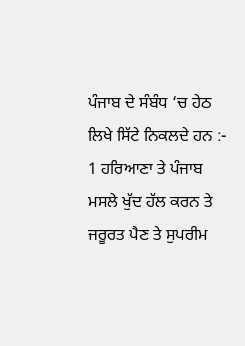ਪੰਜਾਬ ਦੇ ਸੰਬੰਧ ‘ਚ ਹੇਠ ਲਿਖੇ ਸਿੱਟੇ ਨਿਕਲਦੇ ਹਨ :-
1 ਹਰਿਆਣਾ ਤੇ ਪੰਜਾਬ ਮਸਲੇ ਖੁੱਦ ਹੱਲ ਕਰਨ ਤੇ ਜਰੂਰਤ ਪੈਣ ਤੇ ਸੁਪਰੀਮ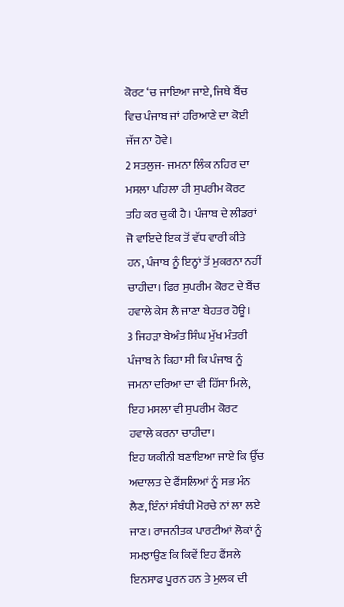ਕੋਰਟ ‘ਚ ਜਾਇਆ ਜਾਏ, ਜਿਥੇ ਬੈਂਚ ਵਿਚ ਪੰਜਾਬ ਜਾਂ ਹਰਿਆਣੇ ਦਾ ਕੋਈ ਜੱਜ ਨਾ ਹੋਵੇ।
2 ਸਤਲੁਜ- ਜਮਨਾ ਲਿੰਕ ਨਹਿਰ ਦਾ ਮਸਲਾ ਪਹਿਲਾ ਹੀ ਸੁਪਰੀਮ ਕੋਰਟ ਤਹਿ ਕਰ ਚੁਕੀ ਹੈ। ਪੰਜਾਬ ਦੇ ਲੀਡਰਾਂ ਜੋ ਵਾਇਦੇ ਇਕ ਤੋਂ ਵੱਧ ਵਾਰੀ ਕੀਤੇ ਹਨ, ਪੰਜਾਬ ਨੂੰ ਇਨ੍ਹਾਂ ਤੋਂ ਮੁਕਰਨਾ ਨਹੀਂ ਚਾਹੀਦਾ। ਫਿਰ ਸੁਪਰੀਮ ਕੋਰਟ ਦੇ ਬੈਂਚ ਹਵਾਲੇ ਕੇਸ ਲੈ ਜਾਣਾ ਬੇਹਤਰ ਹੋਊ।
3 ਜਿਹੜਾ ਬੇਅੰਤ ਸਿੰਘ ਮੁੱਖ ਮੰਤਰੀ ਪੰਜਾਬ ਨੇ ਕਿਹਾ ਸੀ ਕਿ ਪੰਜਾਬ ਨੂੰ ਜਮਨਾ ਦਰਿਆ ਦਾ ਵੀ ਹਿੱਸਾ ਮਿਲੇ, ਇਹ ਮਸਲਾ ਵੀ ਸੁਪਰੀਮ ਕੋਰਟ ਹਵਾਲੇ ਕਰਨਾ ਚਾਹੀਦਾ।
ਇਹ ਯਕੀਨੀ ਬਣਾਇਆ ਜਾਏ ਕਿ ਉੱਚ ਅਦਾਲਤ ਦੇ ਫੈਂਸਲਿਆਂ ਨੂੰ ਸਭ ਮੰਨ ਲੈਣ, ਇੰਨਾਂ ਸੰਬੰਧੀ ਮੋਰਚੇ ਨਾਂ ਲਾ ਲਏ ਜਾਣ। ਰਾਜਨੀਤਕ ਪਾਰਟੀਆਂ ਲੋਕਾਂ ਨੂੰ ਸਮਝਾਉਣ ਕਿ ਕਿਵੇਂ ਇਹ ਫੈਂਸਲੇ ਇਨਸਾਫ ਪੂਰਨ ਹਨ ਤੇ ਮੁਲਕ ਦੀ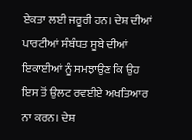ਏਕਤਾ ਲਈ ਜਰੂਰੀ ਹਨ। ਦੇਸ਼ ਦੀਆਂ ਪਾਰਟੀਆਂ ਸੰਬੰਧਤ ਸੂਬੇ ਦੀਆਂ ਇਕਾਈਆਂ ਨੂੰ ਸਮਝਾਉਣ ਕਿ ਉਹ ਇਸ ਤੋਂ ਉਲਟ ਰਵਈਏ ਅਖਤਿਆਰ ਨਾ ਕਰਨ। ਦੇਸ਼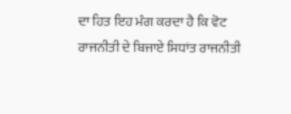ਦਾ ਹਿਤ ਇਹ ਮੰਗ ਕਰਦਾ ਹੈ ਕਿ ਵੋਟ ਰਾਜਨੀਤੀ ਦੇ ਬਿਜਾਏ ਸਿਧਾਂਤ ਰਾਜਨੀਤੀ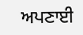ਅਪਣਾਈ